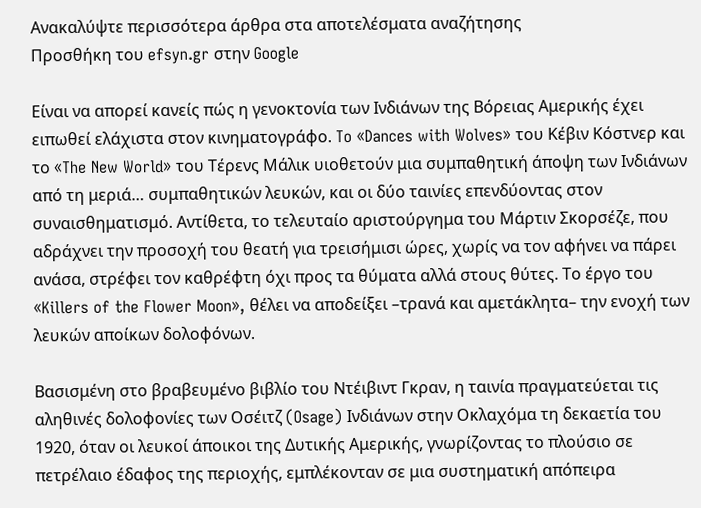Ανακαλύψτε περισσότερα άρθρα στα αποτελέσματα αναζήτησης
Προσθήκη του efsyn.gr στην Google

Είναι να απορεί κανείς πώς η γενοκτονία των Ινδιάνων της Βόρειας Αμερικής έχει ειπωθεί ελάχιστα στον κινηματογράφο. To «Dances with Wolves» του Κέβιν Κόστνερ και το «The New World» του Τέρενς Μάλικ υιοθετούν μια συμπαθητική άποψη των Ινδιάνων από τη μεριά… συμπαθητικών λευκών, και οι δύο ταινίες επενδύοντας στον συναισθηματισμό. Αντίθετα, το τελευταίο αριστούργημα του Μάρτιν Σκορσέζε, που αδράχνει την προσοχή του θεατή για τρεισήμισι ώρες, χωρίς να τον αφήνει να πάρει ανάσα, στρέφει τον καθρέφτη όχι προς τα θύματα αλλά στους θύτες. Το έργο του «Killers of the Flower Moon», θέλει να αποδείξει –τρανά και αμετάκλητα– την ενοχή των λευκών αποίκων δολοφόνων.

Βασισμένη στο βραβευμένο βιβλίο του Ντέιβιντ Γκραν, η ταινία πραγματεύεται τις αληθινές δολοφονίες των Οσέιτζ (Osage) Ινδιάνων στην Οκλαχόμα τη δεκαετία του 1920, όταν οι λευκοί άποικοι της Δυτικής Αμερικής, γνωρίζοντας το πλούσιο σε πετρέλαιο έδαφος της περιοχής, εμπλέκονταν σε μια συστηματική απόπειρα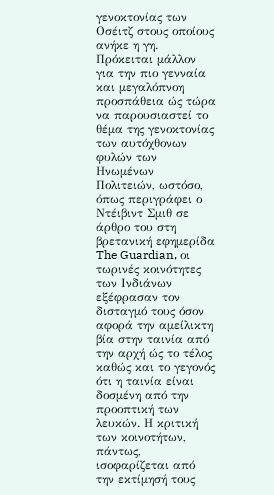γενοκτονίας των Οσέιτζ στους οποίους ανήκε η γη. Πρόκειται μάλλον για την πιο γενναία και μεγαλόπνοη προσπάθεια ώς τώρα να παρουσιαστεί το θέμα της γενοκτονίας των αυτόχθονων φυλών των Ηνωμένων Πολιτειών, ωστόσο, όπως περιγράφει ο Ντέιβιντ Σμιθ σε άρθρο του στη βρετανική εφημερίδα The Guardian, οι τωρινές κοινότητες των Ινδιάνων εξέφρασαν τον δισταγμό τους όσον αφορά την αμείλικτη βία στην ταινία από την αρχή ώς το τέλος καθώς και το γεγονός ότι η ταινία είναι δοσμένη από την προοπτική των λευκών. Η κριτική των κοινοτήτων, πάντως, ισοφαρίζεται από την εκτίμησή τους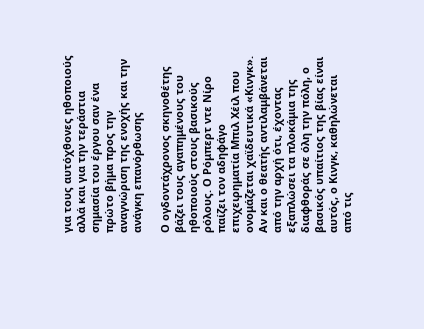για τους αυτόχθονες ηθοποιούς αλλά και για την τεράστια σημασία του έργου σαν ένα πρώτο βήμα προς την αναγνώριση της ενοχής και την ανάγκη επανόρθωσης

Ο ογδοντάχρονος σκηνοθέτης βάζει τους αγαπημένους του ηθοποιούς στους βασικούς ρόλους. Ο Ρόμπερτ ντε Νίρο παίζει τον αδηφάγο επιχειρηματία Μπιλ Χέιλ που ονομάζεται χαϊδευτικά «Κινγκ». Αν και ο θεατής αντιλαμβάνεται από την αρχή ότι, έχοντας εξαπλώσει τα πλοκάμια της διαφθοράς σε όλη την πόλη, ο βασικός υπαίτιος της βίας είναι αυτός, ο Κινγκ, καθηλώνεται από τις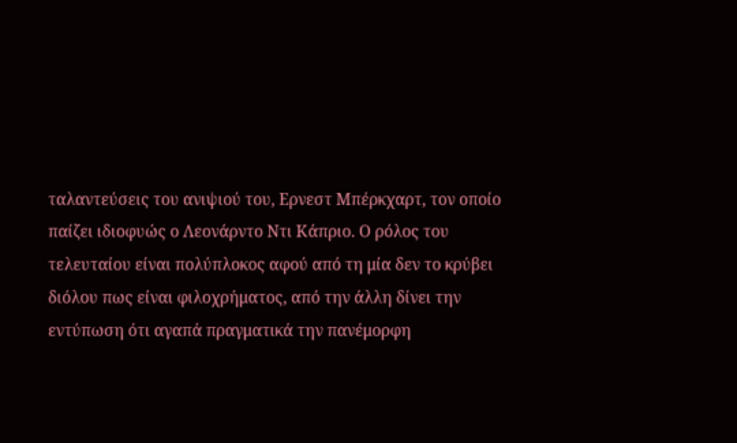ταλαντεύσεις του ανιψιού του, Ερνεστ Μπέρκχαρτ, τον οποίο παίζει ιδιοφυώς ο Λεονάρντο Ντι Κάπριο. Ο ρόλος του τελευταίου είναι πολύπλοκος αφού από τη μία δεν το κρύβει διόλου πως είναι φιλοχρήματος, από την άλλη δίνει την εντύπωση ότι αγαπά πραγματικά την πανέμορφη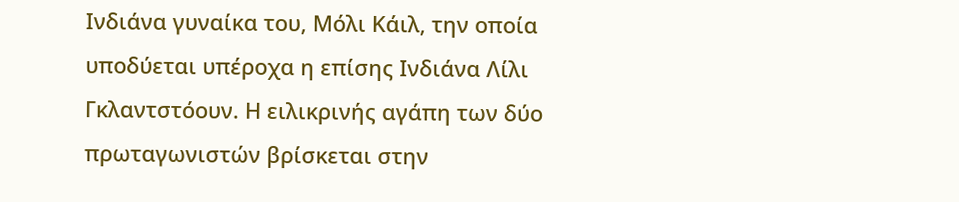Ινδιάνα γυναίκα του, Μόλι Κάιλ, την οποία υποδύεται υπέροχα η επίσης Ινδιάνα Λίλι Γκλαντστόουν. Η ειλικρινής αγάπη των δύο πρωταγωνιστών βρίσκεται στην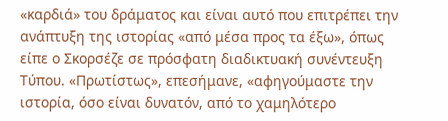«καρδιά» του δράματος και είναι αυτό που επιτρέπει την ανάπτυξη της ιστορίας «από μέσα προς τα έξω», όπως είπε ο Σκορσέζε σε πρόσφατη διαδικτυακή συνέντευξη Τύπου. «Πρωτίστως», επεσήμανε, «αφηγούμαστε την ιστορία, όσο είναι δυνατόν, από το χαμηλότερο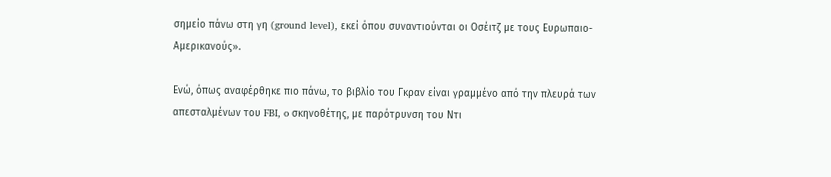σημείο πάνω στη γη (ground level), εκεί όπου συναντιούνται οι Οσέιτζ με τους Ευρωπαιο-Αμερικανούς».

Ενώ, όπως αναφέρθηκε πιο πάνω, το βιβλίο του Γκραν είναι γραμμένο από την πλευρά των απεσταλμένων του FBI, o σκηνοθέτης, με παρότρυνση του Ντι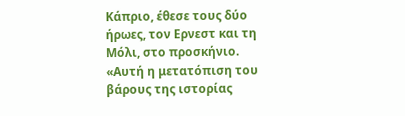Κάπριο, έθεσε τους δύο ήρωες, τον Ερνεστ και τη Μόλι, στο προσκήνιο. «Αυτή η μετατόπιση του βάρους της ιστορίας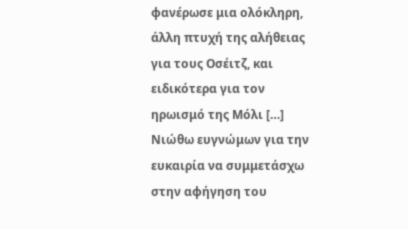φανέρωσε μια ολόκληρη, άλλη πτυχή της αλήθειας για τους Οσέιτζ, και ειδικότερα για τον ηρωισμό της Μόλι […] Νιώθω ευγνώμων για την ευκαιρία να συμμετάσχω στην αφήγηση του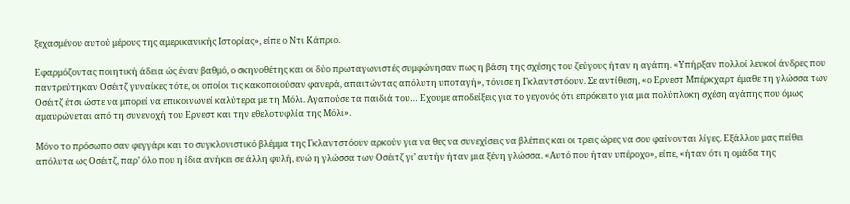ξεχασμένου αυτού μέρους της αμερικανικής Ιστορίας», είπε ο Ντι Κάπριο.

Εφαρμόζοντας ποιητική άδεια ώς έναν βαθμό, ο σκηνοθέτης και οι δύο πρωταγωνιστές συμφώνησαν πως η βάση της σχέσης του ζεύγους ήταν η αγάπη. «Υπήρξαν πολλοί λευκοί άνδρες που παντρεύτηκαν Οσέιτζ γυναίκες τότε, οι οποίοι τις κακοποιούσαν φανερά, απαιτώντας απόλυτη υποταγή», τόνισε η Γκλαντστόουν. Σε αντίθεση, «ο Ερνεστ Μπέρκχαρτ έμαθε τη γλώσσα των Οσέιτζ έτσι ώστε να μπορεί να επικοινωνεί καλύτερα με τη Μόλι. Αγαπούσε τα παιδιά του… Εχουμε αποδείξεις για το γεγονός ότι επρόκειτο για μια πολύπλοκη σχέση αγάπης που όμως αμαυρώνεται από τη συνενοχή του Ερνεστ και την εθελοτυφλία της Μόλι».

Μόνο το πρόσωπο σαν φεγγάρι και το συγκλονιστικό βλέμμα της Γκλαντστόουν αρκούν για να θες να συνεχίσεις να βλέπεις και οι τρεις ώρες να σου φαίνονται λίγες. Εξάλλου μας πείθει απόλυτα ως Οσέιτζ, παρ’ όλο που η ίδια ανήκει σε άλλη φυλή, ενώ η γλώσσα των Οσέιτζ γι’ αυτήν ήταν μια ξένη γλώσσα. «Αυτό που ήταν υπέροχο», είπε, «ήταν ότι η ομάδα της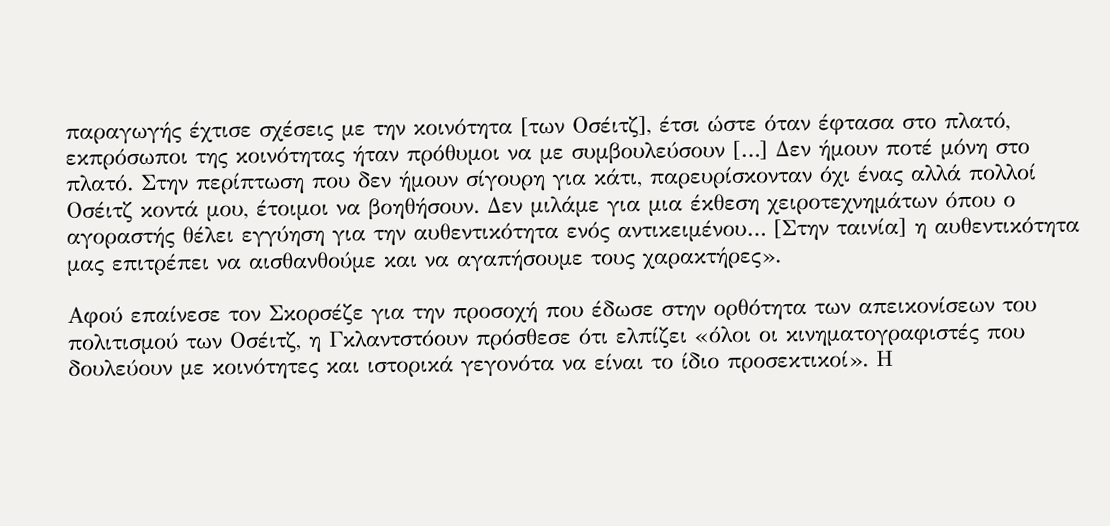παραγωγής έχτισε σχέσεις με την κοινότητα [των Οσέιτζ], έτσι ώστε όταν έφτασα στο πλατό, εκπρόσωποι της κοινότητας ήταν πρόθυμοι να με συμβουλεύσουν […] Δεν ήμουν ποτέ μόνη στο πλατό. Στην περίπτωση που δεν ήμουν σίγουρη για κάτι, παρευρίσκονταν όχι ένας αλλά πολλοί Οσέιτζ κοντά μου, έτοιμοι να βοηθήσουν. Δεν μιλάμε για μια έκθεση χειροτεχνημάτων όπου ο αγοραστής θέλει εγγύηση για την αυθεντικότητα ενός αντικειμένου… [Στην ταινία] η αυθεντικότητα μας επιτρέπει να αισθανθούμε και να αγαπήσουμε τους χαρακτήρες».

Αφού επαίνεσε τον Σκορσέζε για την προσοχή που έδωσε στην ορθότητα των απεικονίσεων του πολιτισμού των Οσέιτζ, η Γκλαντστόουν πρόσθεσε ότι ελπίζει «όλοι οι κινηματογραφιστές που δουλεύουν με κοινότητες και ιστορικά γεγονότα να είναι το ίδιο προσεκτικοί». Η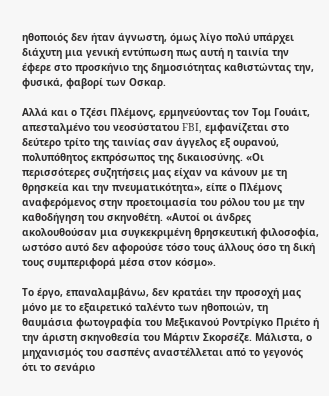ηθοποιός δεν ήταν άγνωστη, όμως λίγο πολύ υπάρχει διάχυτη μια γενική εντύπωση πως αυτή η ταινία την έφερε στο προσκήνιο της δημοσιότητας καθιστώντας την, φυσικά, φαβορί των Οσκαρ.

Αλλά και ο Τζέσι Πλέμονς, ερμηνεύοντας τον Τομ Γουάιτ, απεσταλμένο του νεοσύστατου FBI, εμφανίζεται στο δεύτερο τρίτο της ταινίας σαν άγγελος εξ ουρανού, πολυπόθητος εκπρόσωπος της δικαιοσύνης. «Οι περισσότερες συζητήσεις μας είχαν να κάνουν με τη θρησκεία και την πνευματικότητα», είπε ο Πλέμονς αναφερόμενος στην προετοιμασία του ρόλου του με την καθοδήγηση του σκηνοθέτη. «Αυτοί οι άνδρες ακολουθούσαν μια συγκεκριμένη θρησκευτική φιλοσοφία, ωστόσο αυτό δεν αφορούσε τόσο τους άλλους όσο τη δική τους συμπεριφορά μέσα στον κόσμο».

Το έργο, επαναλαμβάνω, δεν κρατάει την προσοχή μας μόνο με το εξαιρετικό ταλέντο των ηθοποιών, τη θαυμάσια φωτογραφία του Μεξικανού Ροντρίγκο Πριέτο ή την άριστη σκηνοθεσία του Μάρτιν Σκορσέζε. Μάλιστα, ο μηχανισμός του σασπένς αναστέλλεται από το γεγονός ότι το σενάριο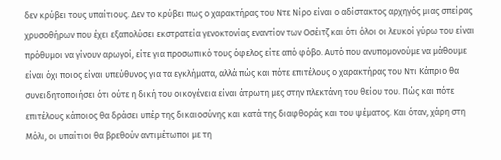δεν κρύβει τους υπαίτιους. Δεν το κρύβει πως ο χαρακτήρας του Ντε Νίρο είναι ο αδίστακτος αρχηγός μιας σπείρας χρυσοθήρων που έχει εξαπολύσει εκστρατεία γενοκτονίας εναντίον των Οσέιτζ και ότι όλοι οι λευκοί γύρω του είναι πρόθυμοι να γίνουν αρωγοί, είτε για προσωπικό τους όφελος είτε από φόβο. Αυτό που ανυπομονούμε να μάθουμε είναι όχι ποιος είναι υπεύθυνος για τα εγκλήματα, αλλά πώς και πότε επιτέλους ο χαρακτήρας του Ντι Κάπριο θα συνειδητοποιήσει ότι ούτε η δική του οικογένεια είναι άτρωτη μες στην πλεκτάνη του θείου του. Πώς και πότε επιτέλους κάποιος θα δράσει υπέρ της δικαιοσύνης και κατά της διαφθοράς και του ψέματος. Και όταν, χάρη στη Μόλι, οι υπαίτιοι θα βρεθούν αντιμέτωποι με τη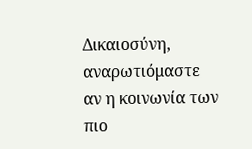Δικαιοσύνη, αναρωτιόμαστε αν η κοινωνία των πιο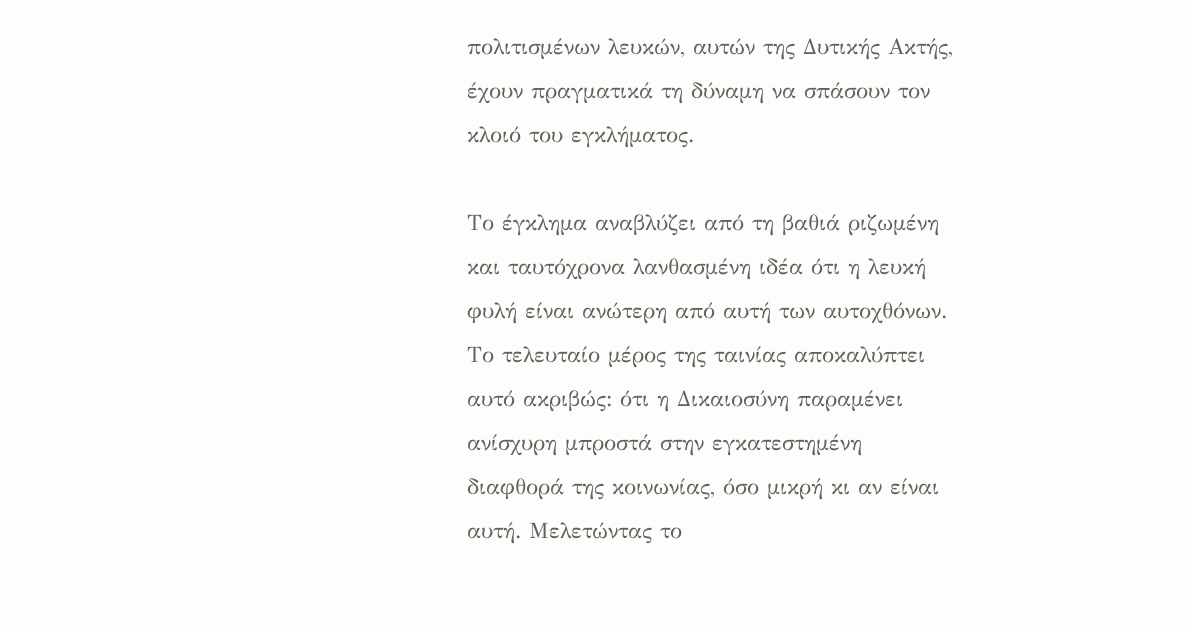πολιτισμένων λευκών, αυτών της Δυτικής Ακτής, έχουν πραγματικά τη δύναμη να σπάσουν τον κλοιό του εγκλήματος.

Το έγκλημα αναβλύζει από τη βαθιά ριζωμένη και ταυτόχρονα λανθασμένη ιδέα ότι η λευκή φυλή είναι ανώτερη από αυτή των αυτοχθόνων. Το τελευταίο μέρος της ταινίας αποκαλύπτει αυτό ακριβώς: ότι η Δικαιοσύνη παραμένει ανίσχυρη μπροστά στην εγκατεστημένη διαφθορά της κοινωνίας, όσο μικρή κι αν είναι αυτή. Μελετώντας το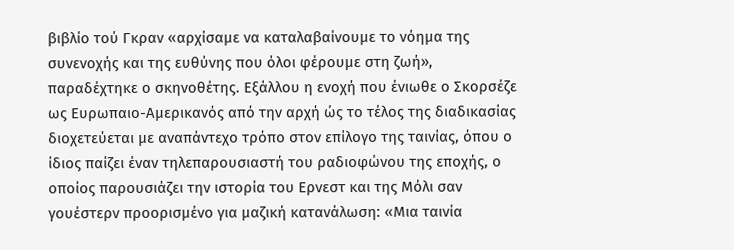βιβλίο τού Γκραν «αρχίσαμε να καταλαβαίνουμε το νόημα της συνενοχής και της ευθύνης που όλοι φέρουμε στη ζωή», παραδέχτηκε ο σκηνοθέτης. Εξάλλου η ενοχή που ένιωθε ο Σκορσέζε ως Ευρωπαιο-Αμερικανός από την αρχή ώς το τέλος της διαδικασίας διοχετεύεται με αναπάντεχο τρόπο στον επίλογο της ταινίας, όπου ο ίδιος παίζει έναν τηλεπαρουσιαστή του ραδιοφώνου της εποχής, ο οποίος παρουσιάζει την ιστορία του Ερνεστ και της Μόλι σαν γουέστερν προορισμένο για μαζική κατανάλωση: «Μια ταινία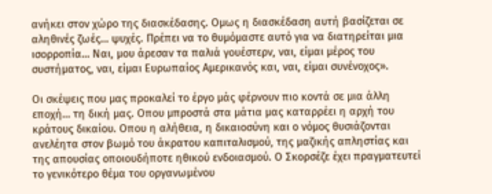ανήκει στον χώρο της διασκέδασης. Ομως η διασκέδαση αυτή βασίζεται σε αληθινές ζωές… ψυχές. Πρέπει να το θυμόμαστε αυτό για να διατηρείται μια ισορροπία… Ναι, μου άρεσαν τα παλιά γουέστερν, ναι, είμαι μέρος του συστήματος, ναι, είμαι Ευρωπαίος Αμερικανός και, ναι, είμαι συνένοχος».

Οι σκέψεις που μας προκαλεί το έργο μάς φέρνουν πιο κοντά σε μια άλλη εποχή… τη δική μας. Οπου μπροστά στα μάτια μας καταρρέει η αρχή του κράτους δικαίου. Οπου η αλήθεια, η δικαιοσύνη και ο νόμος θυσιάζονται ανελέητα στον βωμό του άκρατου καπιταλισμού, της μαζικής απληστίας και της απουσίας οποιουδήποτε ηθικού ενδοιασμού. Ο Σκορσέζε έχει πραγματευτεί το γενικότερο θέμα του οργανωμένου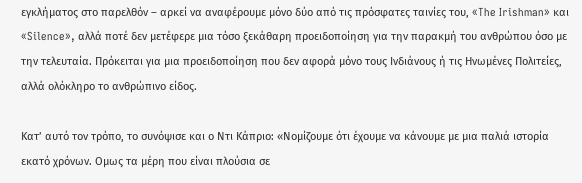εγκλήματος στο παρελθόν – αρκεί να αναφέρουμε μόνο δύο από τις πρόσφατες ταινίες του, «The Irishman» και «Silence», αλλά ποτέ δεν μετέφερε μια τόσο ξεκάθαρη προειδοποίηση για την παρακμή του ανθρώπου όσο με την τελευταία. Πρόκειται για μια προειδοποίηση που δεν αφορά μόνο τους Ινδιάνους ή τις Ηνωμένες Πολιτείες, αλλά ολόκληρο το ανθρώπινο είδος.

Κατ’ αυτό τον τρόπο, το συνόψισε και ο Ντι Κάπριο: «Νομίζουμε ότι έχουμε να κάνουμε με μια παλιά ιστορία εκατό χρόνων. Ομως τα μέρη που είναι πλούσια σε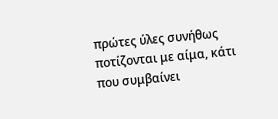πρώτες ύλες συνήθως ποτίζονται με αίμα, κάτι που συμβαίνει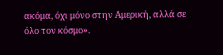ακόμα, όχι μόνο στην Αμερική, αλλά σε όλο τον κόσμο».